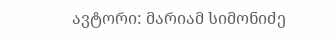ავტორი: მარიამ სიმონიძე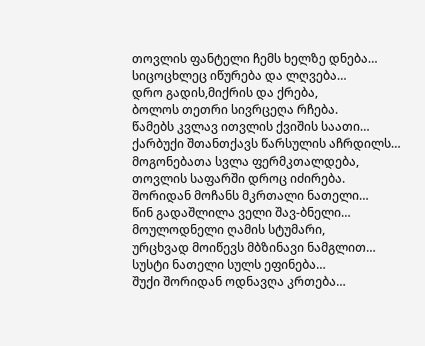თოვლის ფანტელი ჩემს ხელზე დნება…
სიცოცხლეც იწურება და ლღვება…
დრო გადის,მიქრის და ქრება,
ბოლოს თეთრი სივრცეღა რჩება.
წამებს კვლავ ითვლის ქვიშის საათი…
ქარბუქი შთანთქავს წარსულის აჩრდილს…
მოგონებათა სვლა ფერმკთალდება,
თოვლის საფარში დროც იძირება.
შორიდან მოჩანს მკრთალი ნათელი…
წინ გადაშლილა ველი შავ-ბნელი…
მოულოდნელი ღამის სტუმარი,
ურცხვად მოიწევს მბზინავი ნამგლით…
სუსტი ნათელი სულს ეფინება…
შუქი შორიდან ოდნავღა კრთება…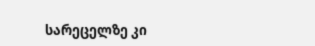სარეცელზე კი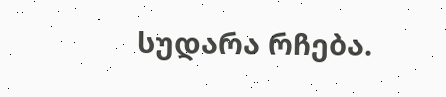სუდარა რჩება.